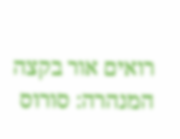רואים אור בקצה המנהרה: סורוס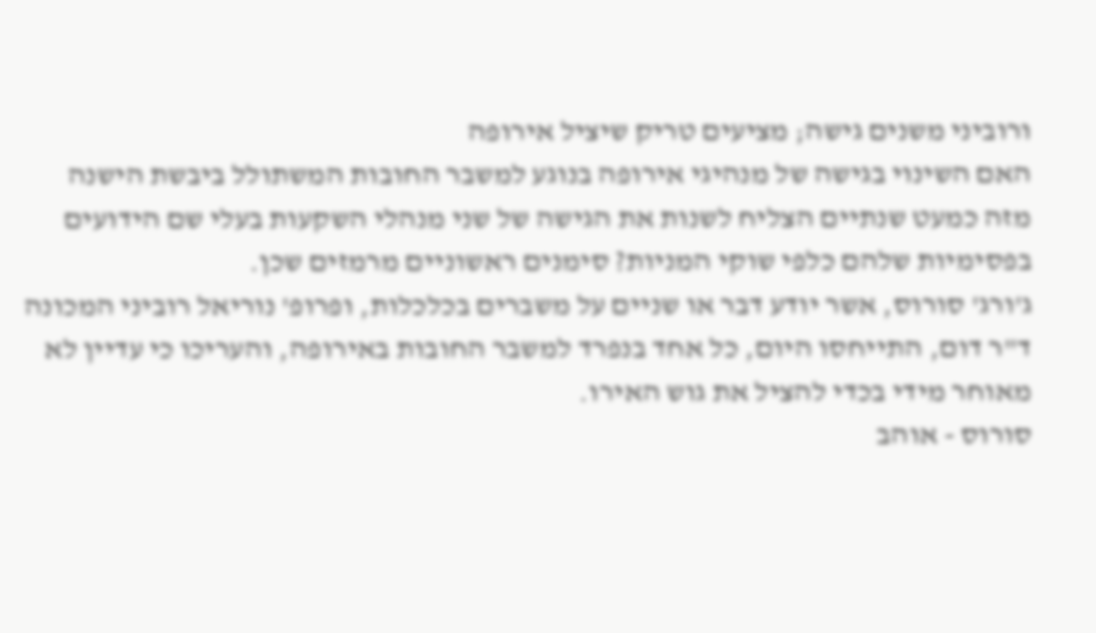ורוביני משנים גישה; מציעים טריק שיציל אירופה
האם השינוי בגישה של מנהיגי אירופה בנוגע למשבר החובות המשתולל ביבשת הישנה מזה כמעט שנתיים הצליח לשנות את הגישה של שני מנהלי השקעות בעלי שם הידועים בפסימיות שלהם כלפי שוקי המניות? סימנים ראשוניים מרמזים שכן.
ג'ורג' סורוס, אשר יודע דבר או שניים על משברים בכלכלות, ופרופ' נוריאל רוביני המכונה ד"ר דום, התייחסו היום, כל אחד בנפרד למשבר החובות באירופה, והעריכו כי עדיין לא מאוחר מידי בכדי להציל את גוש האירו.
סורוס - אוהב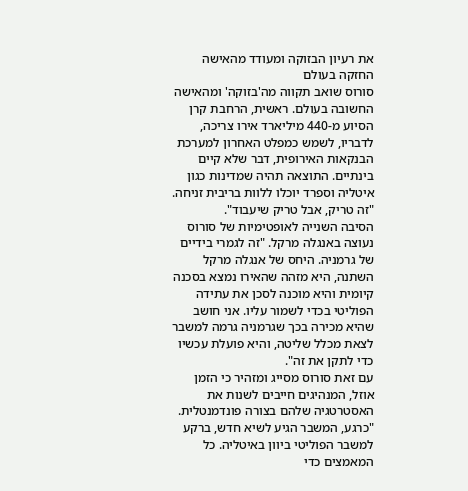את רעיון הבזוקה ומעודד מהאישה החזקה בעולם
סורוס שואב תקווה מה'בזוקה' ומהאישה החשובה בעולם. ראשית, הרחבת קרן הסיוע מ-440 מיליארד אירו צריכה, לדבריו, לשמש כמפלט האחרון למערכת הבנקאות האירופית, דבר שלא קיים בינתיים. התוצאה תהיה שמדינות כגון איטליה וספרד יוכלו ללוות בריבית זניחה. "זה טריק, אבל טריק שיעבוד".
הסיבה השנייה לאופטימיות של סורוס נעוצה באנגלה מרקל. "זה לגמרי בידיים של גרמניה. היחס של אנגלה מרקל השתנה, היא מזהה שהאירו נמצא בסכנה קיומית והיא מוכנה לסכן את עתידה הפוליטי בכדי לשמור עליו. אני חושב שהיא מכירה בכך שגרמניה גרמה למשבר לצאת מכלל שליטה, והיא פועלת עכשיו כדי לתקן את זה".
עם זאת סורוס מסייג ומזהיר כי הזמן אוזל, המנהיגים חייבים לשנות את האסטרטגיה שלהם בצורה פונדמנטלית. "כרגע, המשבר הגיע לשיא חדש, ברקע למשבר הפוליטי ביוון באיטליה. כל המאמצים כדי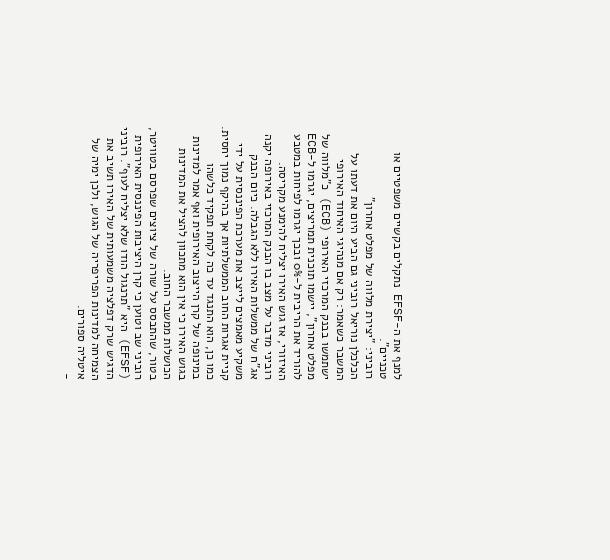למנף את ה-EFSF נתקלים בקשיים משפטיים או טכניים".
רוביני: "יצירת מלווה של מפלט אחרון"
הכלכלן נוריאל רוביני גם הביע היום את דעתו על המשבר כשאמר: רק אם מנהיגי האיחוד האירופי ישתמשו בבנק המרכזי האירופי (ECB) כ"מלווה של מפלט אחרון", יישמו תוכנית תמריצים, יגרמו ל-ECB להוריד את הריבית ל-0% ובכך יגרמו לפיחות במטבע האיזורי, אז גוש האירו יצליח להימנע מקריסה.
רוביני מדבר על מצב בו הבנק המרכזי באירופה יקנה אג"ח של ממשלות האירו ללא הגבלה. כיום הבנק משקיע מאמצים לייצב את מערכת הפיננסית על ידי קניית אגרות החוב הממשלתיות אך בהיקף נמוך יחסית. כמו כן, הוא התנגד עד כה לקחת תפקיד כלשהו במינופה של קרן הייצוב האירופית ואף אמר למדינות בגוש האירו כי אין הוא מתכוון להציל את המדינות הכושלות ממשבר החוב.
בטור, שהתבסס על שורה של ציוצים שפרסם בטוויטר, רוביני שב וטוען כי קרן היציבות הפיננסית האירופית (EFSF) היא "תרנגול הודו שלא יצליח לעוף". רוביני הדגיש שרק דפלציה משמעותית של האירו תשיב את הצמיחה למדינות הפריפריה של הגוש, ולכן ימיה של איטליה ספורים.
-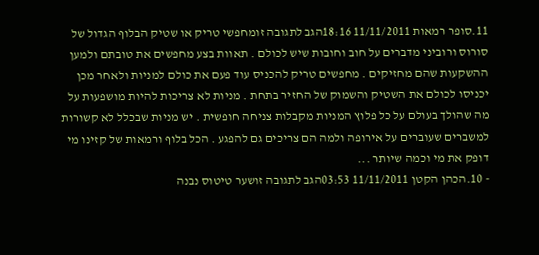11.סופר רמאות 11/11/2011 18:16הגב לתגובה זומחפשי טריק או שטיק הבלוף הגדול של סורוס ורוביני מדברים על חוב וחובות שיש לכולם . תאוות בצע מחפשים את טובתם ולמען ההשקעות שהם מחזיקים . מחפשים טריק להכניס עוד פעם את כולם למניות ולאחר מכן יכניסו לכולם את השטיק והשמוק של החזיר בתחת . מניות לא צריכות להיות מושפעות על מה שהולך בעולם על כל פלוץ המניות מקבלות צניחה חופשית . יש מניות שבכלל לא קשורות למשברים שעוברים על אירופה ולמה הם צריכים גם להפגע . הכל בלוף ורמאות של קזינו מי דופק את מי וכמה שיותר ...
- 10.הכהן הקטן 11/11/2011 03:53הגב לתגובה זושער טיטוס נבנה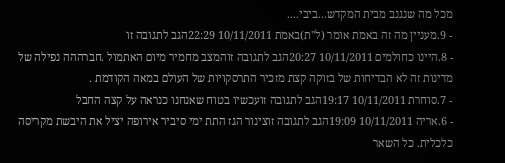מכל מה שנגנב מבית המקדש...ביבי....
- 9.מעניין מה זה באמת אומר (ל"ת)באמת 10/11/2011 22:29הגב לתגובה זו
- 8.היינו כחולמים 10/11/2011 20:27הגב לתגובה זוהמצב מחמיר מיום האתמול .חברההה נפילה של מדינות זה לא הבדיחות של בזוקה קצת מזכיר התרסקויות של העולם במאה הקודמת .
- 7.סוחרת 10/11/2011 19:17הגב לתגובה זועכשיו בטוח שאנחנו כנראה על קצה החבל
- 6.אריה 10/11/2011 19:09הגב לתגובה זוצינור הגז התת ימי סיביר אירופה יציל את היבשת מקריסה כלכלית. כל השאר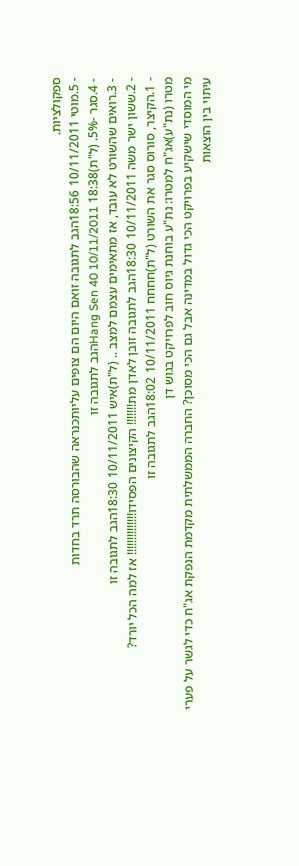ספקולציות.
- 5.מוטי 10/11/2011 18:56הגב לתגובה זואם היום הם צופים עליותכנראה שהבורסה תרד בחדות
- 4.סגר -5%. (ל"ת)Hang Sen 40 10/11/2011 18:38הגב לתגובה זו
- 3.רואים שהשורט לא עובד, אז מתאימים עצמם למצב .. (ל"ת)איש 10/11/2011 18:30הגב לתגובה זו
- 2.ששון ישר משה 10/11/2011 18:30הגב לתגובה זובן לאדן מת!!!!!!! הקיצונים הפסידו!!!!!!!!!!!!!! אז למה הכל יורד?
- 1.הקיצר, סורוס סגר את השורט (ל"ת)חחחח 10/11/2011 18:02הגב לתגובה זו
מטרו (נת"ע)אג"ח למטרו: נת"ע בוחנת גיוס חוב לפרויקט בגוש דן
מי המוסדי שישקיע בפרויקט הכי גדול במדינה אבל גם הכי מסוכן? החברה הממשלתית מקדמת הנפקת אג"ח כדי לגשר על פערי עיתוי בין הוצאות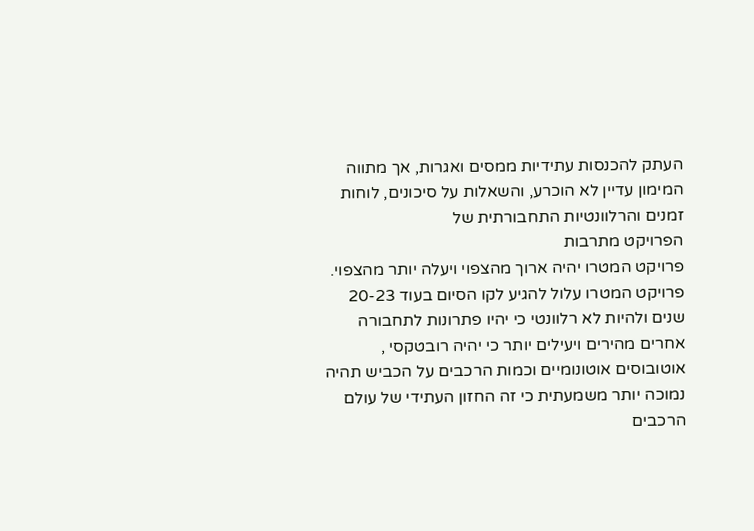העתק להכנסות עתידיות ממסים ואגרות, אך מתווה המימון עדיין לא הוכרע, והשאלות על סיכונים, לוחות זמנים והרלוונטיות התחבורתית של
הפרויקט מתרבות
פרויקט המטרו יהיה ארוך מהצפוי ויעלה יותר מהצפוי. פרויקט המטרו עלול להגיע לקו הסיום בעוד 20-23 שנים ולהיות לא רלוונטי כי יהיו פתרונות לתחבורה אחרים מהירים ויעילים יותר כי יהיה רובטקסי , אוטובוסים אוטונומיים וכמות הרכבים על הכביש תהיה נמוכה יותר משמעתית כי זה החזון העתידי של עולם הרכבים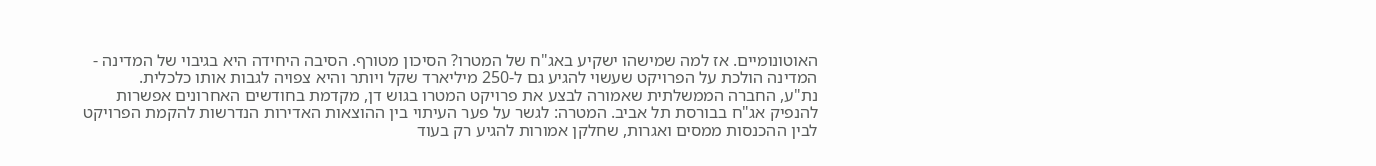האוטונומיים. אז למה שמישהו ישקיע באג"ח של המטרו? הסיכון מטורף. הסיבה היחידה היא בגיבוי של המדינה - המדינה הולכת על הפרויקט שעשוי להגיע גם ל-250 מיליארד שקל ויותר והיא צפויה לגבות אותו כלכלית.
נת"ע, החברה הממשלתית שאמורה לבצע את פרויקט המטרו בגוש דן, מקדמת בחודשים האחרונים אפשרות להנפיק אג"ח בבורסת תל אביב. המטרה: לגשר על פער העיתוי בין ההוצאות האדירות הנדרשות להקמת הפרויקט לבין ההכנסות ממסים ואגרות, שחלקן אמורות להגיע רק בעוד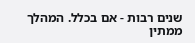שנים רבות - אם בכלל. המהלך ממתין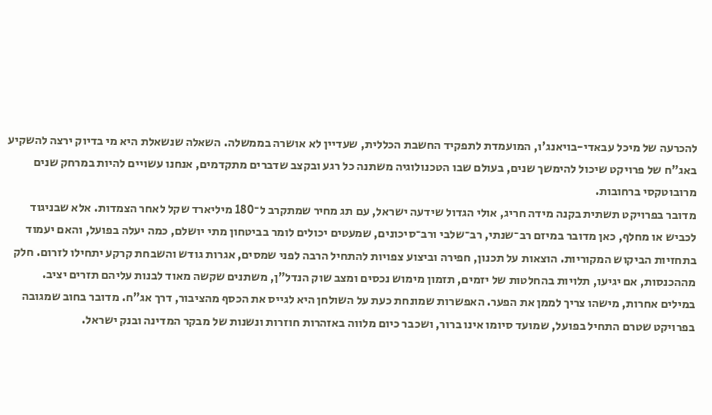להכרעה של מיכל עבאדי-בויאנג'ו, המועמדת לתפקיד החשבת הכללית, שעדיין לא אושרה בממשלה. השאלה שנשאלת היא מי בדיוק ירצה להשקיע באג"ח של פרויקט שיכול להימשך שנים, בעולם שבו הטכנולוגיה משתנה כל רגע ובקצב שדברים מתקדמים, אנחנו עשויים להיות במרחק שנים מרובוטקסי ברחובות.
מדובר בפרויקט תשתית בקנה מידה חריג, אולי הגדול שידעה ישראל, עם תג מחיר שמתקרב ל־180 מיליארד שקל לאחר הצמדות. אלא שבניגוד לכביש או מחלף, כאן מדובר במיזם רב־שנתי, רב־שלבי ורב־סיכונים, שמעטים יכולים לומר בביטחון מתי יושלם, כמה יעלה בפועל, והאם יעמוד בתחזיות הביקוש המקוריות. הוצאות על תכנון, חפירה וביצוע צפויות להתחיל הרבה לפני שמסים, אגרות גודש והשבחת קרקע יתחילו לזרום. חלק מההכנסות, אם יגיעו, תלויות בהחלטות של יזמים, תזמון מימוש נכסים ומצב שוק הנדל"ן, משתנים שקשה מאוד לבנות עליהם תזרים יציב.
במילים אחרות, מישהו צריך לממן את הפער. האפשרות שמונחת כעת על השולחן היא לגייס את הכסף מהציבור, דרך אג"ח. מדובר בחוב שמגובה בפרויקט שטרם התחיל בפועל, שמועד סיומו אינו ברור, ושכבר כיום מלווה באזהרות חוזרות ונשנות של מבקר המדינה ובנק ישראל.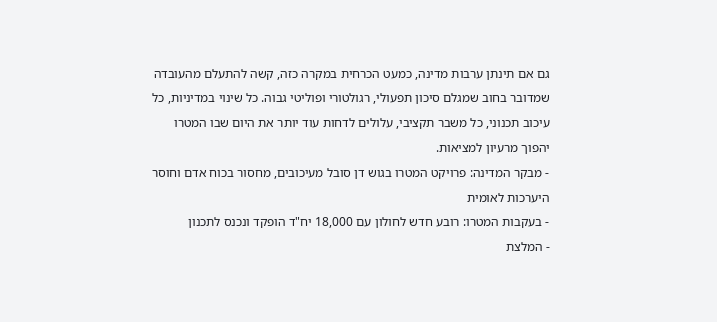גם אם תינתן ערבות מדינה, כמעט הכרחית במקרה כזה, קשה להתעלם מהעובדה שמדובר בחוב שמגלם סיכון תפעולי, רגולטורי ופוליטי גבוה. כל שינוי במדיניות, כל עיכוב תכנוני, כל משבר תקציבי, עלולים לדחות עוד יותר את היום שבו המטרו יהפוך מרעיון למציאות.
- מבקר המדינה: פרויקט המטרו בגוש דן סובל מעיכובים, מחסור בכוח אדם וחוסר היערכות לאומית
- בעקבות המטרו: רובע חדש לחולון עם 18,000 יח"ד הופקד ונכנס לתכנון
- המלצת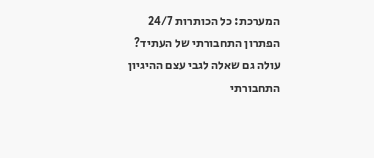המערכת: כל הכותרות 24/7
הפתרון התחבורתי של העתיד?
עולה גם שאלה לגבי עצם ההיגיון התחבורתי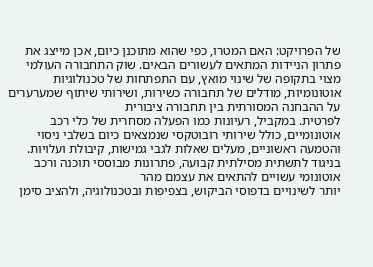של הפרויקט: האם המטרו, כפי שהוא מתוכנן כיום, אכן מייצג את פתרון הניידות המתאים לעשורים הבאים. שוק התחבורה העולמי מצוי בתקופה של שינוי מואץ, עם התפתחות של טכנולוגיות אוטונומיות, מודלים של תחבורה כשירות, ושירותי שיתוף שמערערים על ההבחנה המסורתית בין תחבורה ציבורית
לפרטית. במקביל, רעיונות כמו הפעלה מסחרית של כלי רכב אוטונומיים, כולל שירותי רובוטקסי שנמצאים כיום בשלבי ניסוי והטמעה ראשוניים, מעלים שאלות לגבי גמישות, קיבולת ועלויות. בניגוד לתשתית מסילתית קבועה, פתרונות מבוססי תוכנה ורכב אוטונומי עשויים להתאים את עצמם מהר
יותר לשינויים בדפוסי הביקוש, בצפיפות ובטכנולוגיה, ולהציב סימן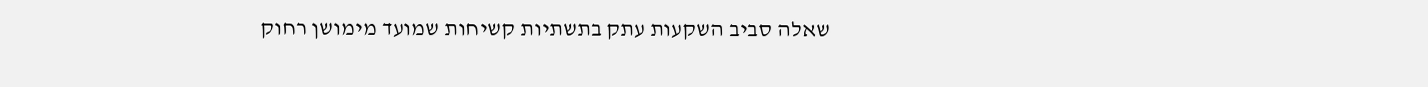שאלה סביב השקעות עתק בתשתיות קשיחות שמועד מימושן רחוק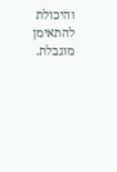והיכולת להתאימן מוגבלת.